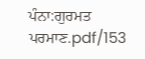ਪੰਨਾ:ਗੁਰਮਤ ਪਰਮਾਣ.pdf/153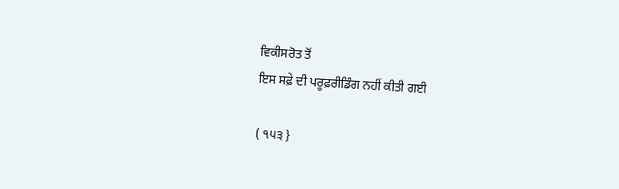ਵਿਕੀਸਰੋਤ ਤੋਂ
ਇਸ ਸਫ਼ੇ ਦੀ ਪਰੂਫ਼ਰੀਡਿੰਗ ਨਹੀਂ ਕੀਤੀ ਗਈ

( ੧੫੩ }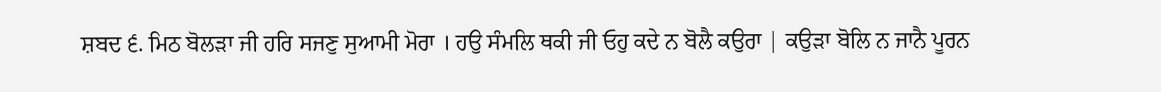ਸ਼ਬਦ ੬. ਮਿਠ ਬੋਲੜਾ ਜੀ ਹਰਿ ਸਜਣੁ ਸੁਆਮੀ ਮੋਰਾ । ਹਉ ਸੰਮਲਿ ਥਕੀ ਜੀ ਓਹੁ ਕਦੇ ਨ ਬੋਲੈ ਕਉਰਾ | ਕਉੜਾ ਬੋਲਿ ਨ ਜਾਨੈ ਪੂਰਨ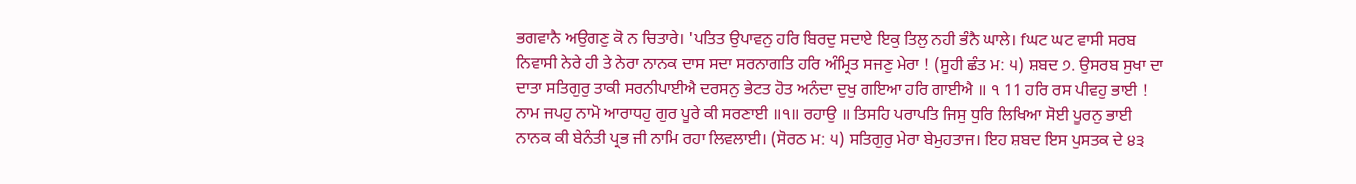ਭਗਵਾਨੈ ਅਉਗਣੁ ਕੋ ਨ ਚਿਤਾਰੇ। 'ਪਤਿਤ ਉਪਾਵਨੁ ਹਰਿ ਬਿਰਦੁ ਸਦਾਏ ਇਕੁ ਤਿਲੁ ਨਹੀ ਭੰਨੈ ਘਾਲੇ। fਘਟ ਘਟ ਵਾਸੀ ਸਰਬ ਨਿਵਾਸੀ ਨੇਰੇ ਹੀ ਤੇ ਨੇਰਾ ਨਾਨਕ ਦਾਸ ਸਦਾ ਸਰਨਾਗਤਿ ਹਰਿ ਅੰਮ੍ਰਿਤ ਸਜਣੁ ਮੇਰਾ ! (ਸੂਹੀ ਛੰਤ ਮ: ੫) ਸ਼ਬਦ ੭. ਉਸਰਬ ਸੁਖਾ ਦਾ ਦਾਤਾ ਸਤਿਗੁਰੁ ਤਾਕੀ ਸਰਨੀਪਾਈਐ ਦਰਸਨੁ ਭੇਟਤ ਹੋਤ ਅਨੰਦਾ ਦੁਖੁ ਗਇਆ ਹਰਿ ਗਾਈਐ ॥ ੧ 11 ਹਰਿ ਰਸ ਪੀਵਹੁ ਭਾਈ ! ਨਾਮ ਜਪਹੁ ਨਾਮੋ ਆਰਾਧਹੁ ਗੁਰ ਪੂਰੇ ਕੀ ਸਰਣਾਈ ॥੧॥ ਰਹਾਉ ॥ ਤਿਸਹਿ ਪਰਾਪਤਿ ਜਿਸੁ ਧੁਰਿ ਲਿਖਿਆ ਸੋਈ ਪੂਰਨੁ ਭਾਈ ਨਾਨਕ ਕੀ ਬੇਨੰਤੀ ਪ੍ਰਭ ਜੀ ਨਾਮਿ ਰਹਾ ਲਿਵਲਾਈ। (ਸੋਰਠ ਮ: ੫) ਸਤਿਗੁਰੁ ਮੇਰਾ ਬੇਮੁਹਤਾਜ। ਇਹ ਸ਼ਬਦ ਇਸ ਪੁਸਤਕ ਦੇ ੪੩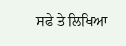ਸਫੇ ਤੇ ਲਿਖਿਆ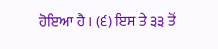ਹੋਇਆ ਹੈ । (੬) ਇਸ ਤੇ ੩੩ ਤੋਂ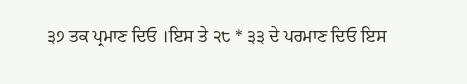੩੭ ਤਕ ਪ੍ਰਮਾਣ ਦਿਓ ।ਇਸ ਤੇ ੨੮ * ੩੩ ਦੇ ਪਰਮਾਣ ਦਿਓ ਇਸ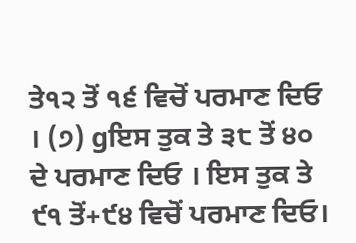ਤੇ੧੨ ਤੋਂ ੧੬ ਵਿਚੋਂ ਪਰਮਾਣ ਦਿਓ । (੭) gਇਸ ਤੁਕ ਤੇ ੩੮ ਤੋਂ ੪੦ ਦੇ ਪਰਮਾਣ ਦਿਓ । ਇਸ ਤੁਕ ਤੇ ੯੧ ਤੋਂ+੯੪ ਵਿਚੋਂ ਪਰਮਾਣ ਦਿਓ।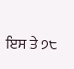ਇਸ ਤੇ ੭੮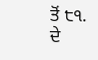ਤੋਂ ੮੧. ਦੇ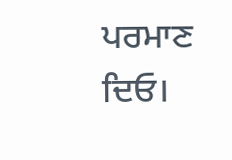ਪਰਮਾਣ ਦਿਓ।